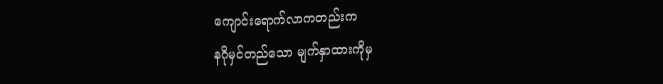ကျောင်းရောက်လာကတည်းက
နဂိုမှင်တည်သော မျက်နှာထားကိုမှ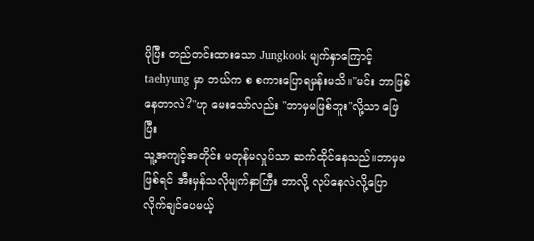ပိုပြီး တည်တင်းထားသော Jungkook မျက်နှာကြောင့် taehyung မှာ ဘယ်က စ စကားပြောရမှန်းမသိ။"မင်း ဘာဖြစ်နေတာလဲ?"ဟု မေးသော်လည်း "ဘာမှမဖြစ်ဘူး"လို့သာ ဖြေပြီး
သူ့အကျင့်အတိုင်း မတုန်မလှုပ်သာ ဆက်ထိုင်နေသည်။ဘာမှမဖြစ်ရင် အီးမှန်သလိုမျက်နှာကြီး ဘာလို့ လုပ်နေလဲလို့ပြောလိုက်ချင်ပေမယ့်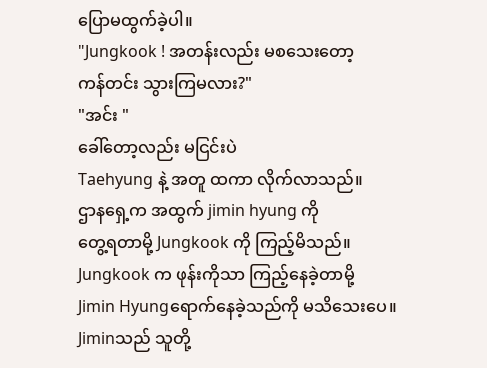ပြောမထွက်ခဲ့ပါ။
"Jungkook ! အတန်းလည်း မစသေးတော့
ကန်တင်း သွားကြမလား?"
"အင်း "
ခေါ်တော့လည်း မငြင်းပဲ
Taehyung နဲ့ အတူ ထကာ လိုက်လာသည်။
ဌာနရှေ့က အထွက် jimin hyung ကို
တွေ့ရတာမို့ Jungkook ကို ကြည့်မိသည်။
Jungkook က ဖုန်းကိုသာ ကြည့်နေခဲ့တာမို့
Jimin Hyungရောက်နေခဲ့သည်ကို မသိသေးပေ။
Jiminသည် သူတို့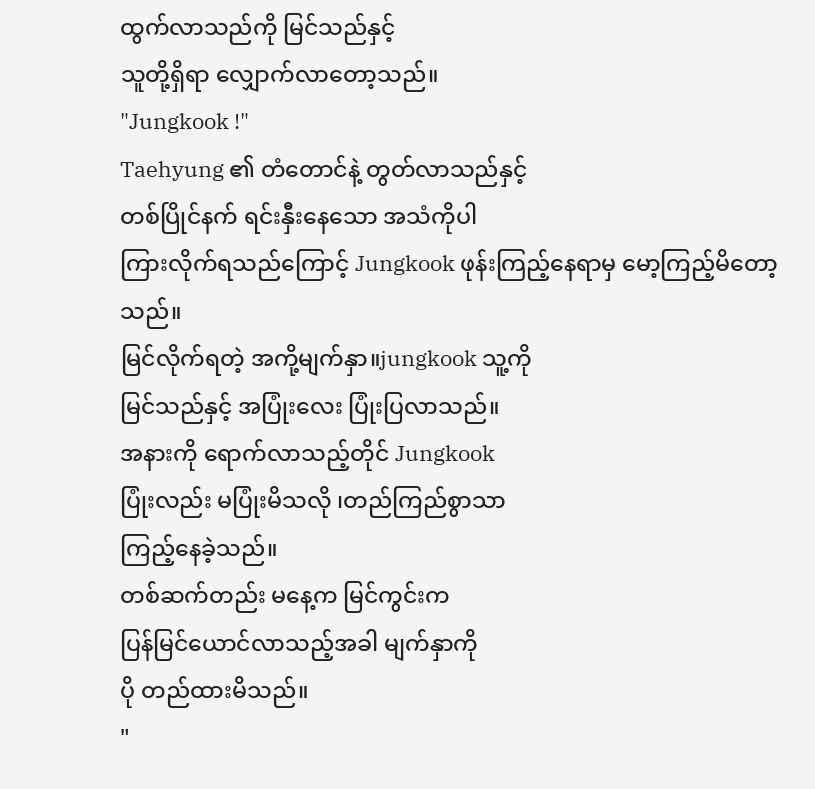ထွက်လာသည်ကို မြင်သည်နှင့်
သူတို့ရှိရာ လျှောက်လာတော့သည်။
"Jungkook !"
Taehyung ၏ တံတောင်နဲ့ တွတ်လာသည်နှင့်
တစ်ပြိုင်နက် ရင်းနှီးနေသော အသံကိုပါ
ကြားလိုက်ရသည်ကြောင့် Jungkook ဖုန်းကြည့်နေရာမှ မော့ကြည့်မိတော့သည်။
မြင်လိုက်ရတဲ့ အကို့မျက်နှာ။jungkook သူ့ကို
မြင်သည်နှင့် အပြုံးလေး ပြုံးပြလာသည်။
အနားကို ရောက်လာသည့်တိုင် Jungkook
ပြုံးလည်း မပြုံးမိသလို ၊တည်ကြည်စွာသာ
ကြည့်နေခဲ့သည်။
တစ်ဆက်တည်း မနေ့က မြင်ကွင်းက
ပြန်မြင်ယောင်လာသည့်အခါ မျက်နှာကို
ပို တည်ထားမိသည်။
"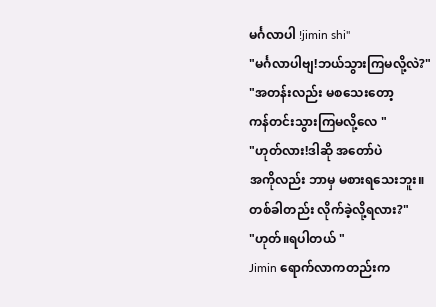မင်္ဂလာပါ !jimin shi"
"မင်္ဂလာပါဗျ!ဘယ်သွားကြမလို့လဲ?"
"အတန်းလည်း မစသေးတော့
ကန်တင်းသွားကြမလို့လေ "
"ဟုတ်လား!ဒါဆို အတော်ပဲ
အကိုလည်း ဘာမှ မစားရသေးဘူး။
တစ်ခါတည်း လိုက်ခဲ့လို့ရလား?"
"ဟုတ်။ရပါတယ် "
Jimin ရောက်လာကတည်းက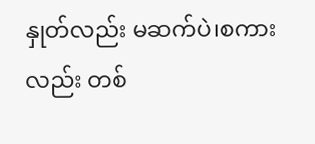နှုတ်လည်း မဆက်ပဲ၊စကားလည်း တစ်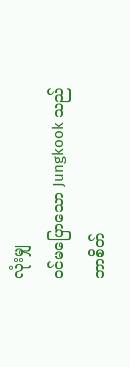လုံးမျှ
ဝင်မပြောသော Jungkook သည်
ဘာစိတ်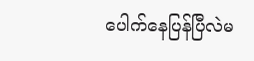ပေါက်နေပြန်ပြီလဲမ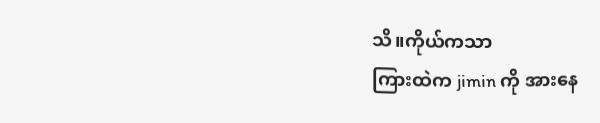သိ။ကိုယ်ကသာ
ကြားထဲက jimin ကို အားနေ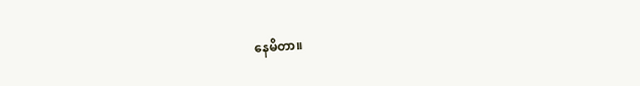နေမိတာ။